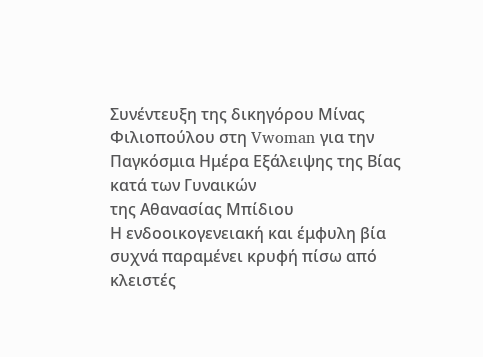Συνέντευξη της δικηγόρου Μίνας Φιλιοπούλου στη Vwoman για την Παγκόσμια Ημέρα Εξάλειψης της Βίας κατά των Γυναικών
της Αθανασίας Μπίδιου
Η ενδοοικογενειακή και έμφυλη βία συχνά παραμένει κρυφή πίσω από κλειστές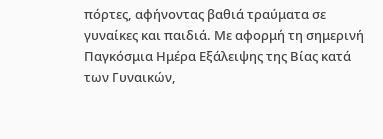πόρτες, αφήνοντας βαθιά τραύματα σε γυναίκες και παιδιά. Με αφορμή τη σημερινή Παγκόσμια Ημέρα Εξάλειψης της Βίας κατά των Γυναικών,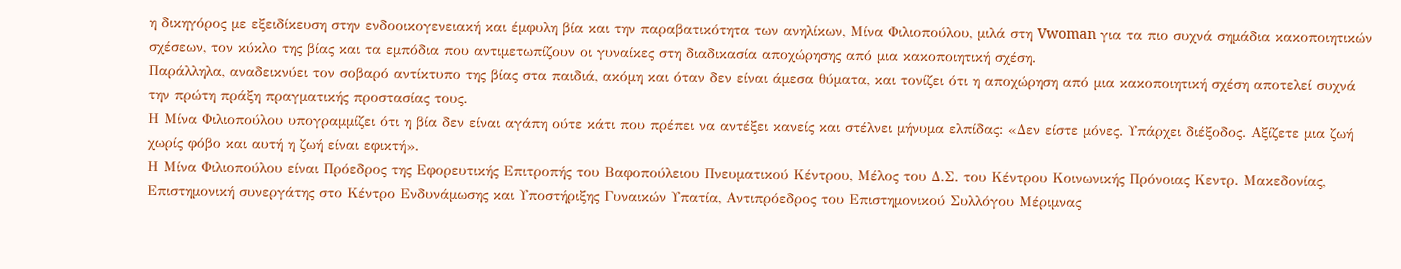η δικηγόρος με εξειδίκευση στην ενδοοικογενειακή και έμφυλη βία και την παραβατικότητα των ανηλίκων, Μίνα Φιλιοπούλου, μιλά στη Vwoman για τα πιο συχνά σημάδια κακοποιητικών σχέσεων, τον κύκλο της βίας και τα εμπόδια που αντιμετωπίζουν οι γυναίκες στη διαδικασία αποχώρησης από μια κακοποιητική σχέση.
Παράλληλα, αναδεικνύει τον σοβαρό αντίκτυπο της βίας στα παιδιά, ακόμη και όταν δεν είναι άμεσα θύματα, και τονίζει ότι η αποχώρηση από μια κακοποιητική σχέση αποτελεί συχνά την πρώτη πράξη πραγματικής προστασίας τους.
Η Μίνα Φιλιοπούλου υπογραμμίζει ότι η βία δεν είναι αγάπη ούτε κάτι που πρέπει να αντέξει κανείς και στέλνει μήνυμα ελπίδας: «Δεν είστε μόνες. Υπάρχει διέξοδος. Αξίζετε μια ζωή χωρίς φόβο και αυτή η ζωή είναι εφικτή».
Η Μίνα Φιλιοπούλου είναι Πρόεδρος της Εφορευτικής Επιτροπής του Βαφοπούλειου Πνευματικού Κέντρου, Μέλος του Δ.Σ. του Κέντρου Κοινωνικής Πρόνοιας Κεντρ. Μακεδονίας, Επιστημονική συνεργάτης στο Κέντρο Ενδυνάμωσης και Υποστήριξης Γυναικών Υπατία, Αντιπρόεδρος του Επιστημονικού Συλλόγου Μέριμνας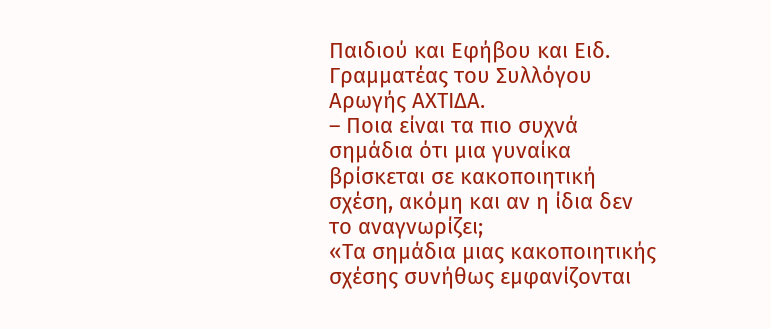Παιδιού και Εφήβου και Ειδ. Γραμματέας του Συλλόγου Αρωγής ΑΧΤΙΔΑ.
– Ποια είναι τα πιο συχνά σημάδια ότι μια γυναίκα βρίσκεται σε κακοποιητική σχέση, ακόμη και αν η ίδια δεν το αναγνωρίζει;
«Τα σημάδια μιας κακοποιητικής σχέσης συνήθως εμφανίζονται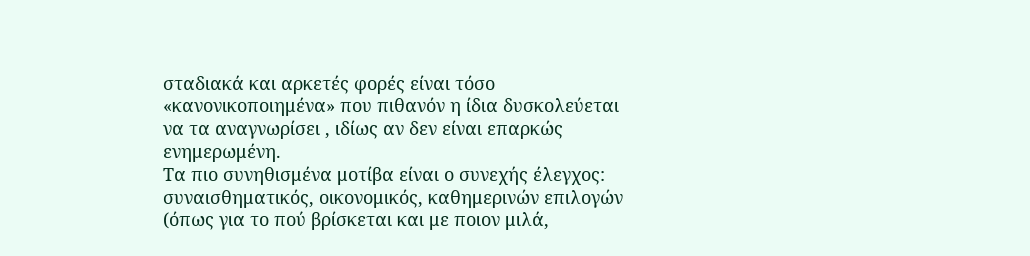σταδιακά και αρκετές φορές είναι τόσο «κανονικοποιημένα» που πιθανόν η ίδια δυσκολεύεται να τα αναγνωρίσει , ιδίως αν δεν είναι επαρκώς ενημερωμένη.
Τα πιο συνηθισμένα μοτίβα είναι ο συνεχής έλεγχος: συναισθηματικός, οικονομικός, καθημερινών επιλογών (όπως για το πού βρίσκεται και με ποιον μιλά,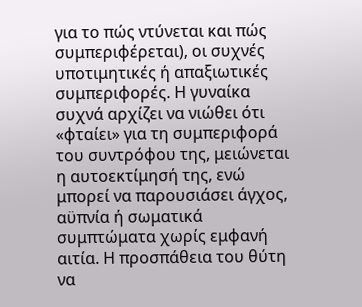για το πώς ντύνεται και πώς συμπεριφέρεται), οι συχνές υποτιμητικές ή απαξιωτικές συμπεριφορές. Η γυναίκα συχνά αρχίζει να νιώθει ότι «φταίει» για τη συμπεριφορά του συντρόφου της, μειώνεται η αυτοεκτίμησή της, ενώ μπορεί να παρουσιάσει άγχος, αϋπνία ή σωματικά συμπτώματα χωρίς εμφανή αιτία. Η προσπάθεια του θύτη να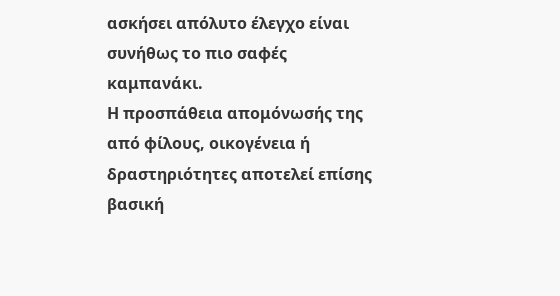ασκήσει απόλυτο έλεγχο είναι συνήθως το πιο σαφές καμπανάκι.
Η προσπάθεια απομόνωσής της από φίλους, οικογένεια ή δραστηριότητες αποτελεί επίσης βασική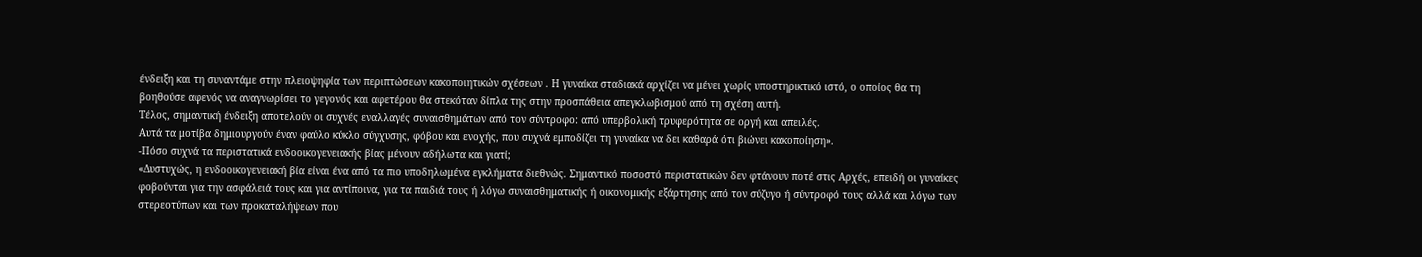ένδειξη και τη συναντάμε στην πλειοψηφία των περιπτώσεων κακοποιητικών σχέσεων . Η γυναίκα σταδιακά αρχίζει να μένει χωρίς υποστηρικτικό ιστό, ο οποίος θα τη βοηθούσε αφενός να αναγνωρίσει το γεγονός και αφετέρου θα στεκόταν δίπλα της στην προσπάθεια απεγκλωβισμού από τη σχέση αυτή.
Τέλος, σημαντική ένδειξη αποτελούν οι συχνές εναλλαγές συναισθημάτων από τον σύντροφο: από υπερβολική τρυφερότητα σε οργή και απειλές.
Αυτά τα μοτίβα δημιουργούν έναν φαύλο κύκλο σύγχυσης, φόβου και ενοχής, που συχνά εμποδίζει τη γυναίκα να δει καθαρά ότι βιώνει κακοποίηση».
-Πόσο συχνά τα περιστατικά ενδοοικογενειακής βίας μένουν αδήλωτα και γιατί;
«Δυστυχώς, η ενδοοικογενειακή βία είναι ένα από τα πιο υποδηλωμένα εγκλήματα διεθνώς. Σημαντικό ποσοστό περιστατικών δεν φτάνουν ποτέ στις Αρχές, επειδή οι γυναίκες φοβούνται για την ασφάλειά τους και για αντίποινα, για τα παιδιά τους ή λόγω συναισθηματικής ή οικονομικής εξάρτησης από τον σύζυγο ή σύντροφό τους αλλά και λόγω των στερεοτύπων και των προκαταλήψεων που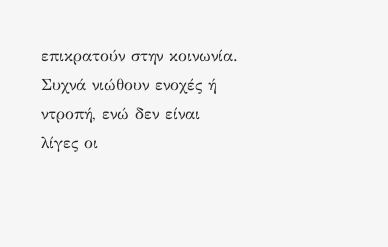επικρατούν στην κοινωνία. Συχνά νιώθουν ενοχές ή ντροπή, ενώ δεν είναι λίγες οι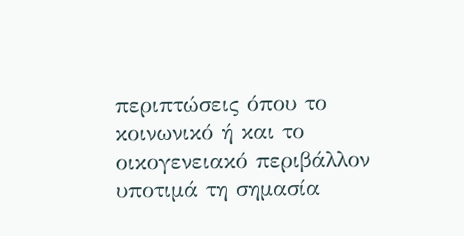περιπτώσεις όπου το κοινωνικό ή και το οικογενειακό περιβάλλον υποτιμά τη σημασία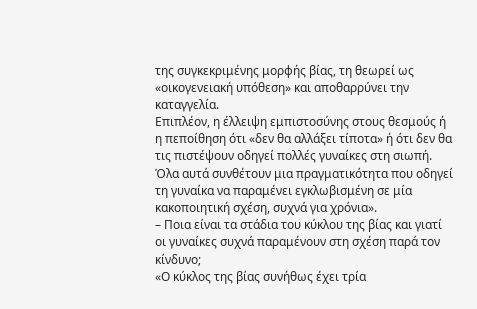της συγκεκριμένης μορφής βίας, τη θεωρεί ως «οικογενειακή υπόθεση» και αποθαρρύνει την καταγγελία.
Επιπλέον, η έλλειψη εμπιστοσύνης στους θεσμούς ή η πεποίθηση ότι «δεν θα αλλάξει τίποτα» ή ότι δεν θα τις πιστέψουν οδηγεί πολλές γυναίκες στη σιωπή. Όλα αυτά συνθέτουν μια πραγματικότητα που οδηγεί τη γυναίκα να παραμένει εγκλωβισμένη σε μία κακοποιητική σχέση, συχνά για χρόνια».
– Ποια είναι τα στάδια του κύκλου της βίας και γιατί οι γυναίκες συχνά παραμένουν στη σχέση παρά τον κίνδυνο;
«Ο κύκλος της βίας συνήθως έχει τρία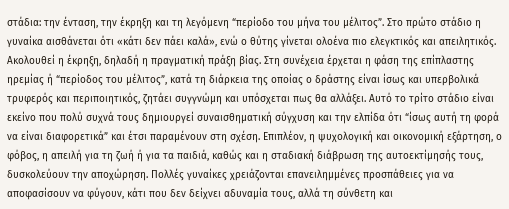στάδια: την ένταση, την έκρηξη και τη λεγόμενη “περίοδο του μήνα του μέλιτος”. Στο πρώτο στάδιο η γυναίκα αισθάνεται ότι «κάτι δεν πάει καλά», ενώ ο θύτης γίνεται ολοένα πιο ελεγκτικός και απειλητικός. Ακολουθεί η έκρηξη, δηλαδή η πραγματική πράξη βίας. Στη συνέχεια έρχεται η φάση της επίπλαστης ηρεμίας ή “περίοδος του μέλιτος”, κατά τη διάρκεια της οποίας ο δράστης είναι ίσως και υπερβολικά τρυφερός και περιποιητικός, ζητάει συγγνώμη και υπόσχεται πως θα αλλάξει. Αυτό το τρίτο στάδιο είναι εκείνο που πολύ συχνά τους δημιουργεί συναισθηματική σύγχυση και την ελπίδα ότι “ίσως αυτή τη φορά να είναι διαφορετικά” και έτσι παραμένουν στη σχέση. Επιπλέον, η ψυχολογική και οικονομική εξάρτηση, ο φόβος, η απειλή για τη ζωή ή για τα παιδιά, καθώς και η σταδιακή διάβρωση της αυτοεκτίμησής τους, δυσκολεύουν την αποχώρηση. Πολλές γυναίκες χρειάζονται επανειλημμένες προσπάθειες για να αποφασίσουν να φύγουν, κάτι που δεν δείχνει αδυναμία τους, αλλά τη σύνθετη και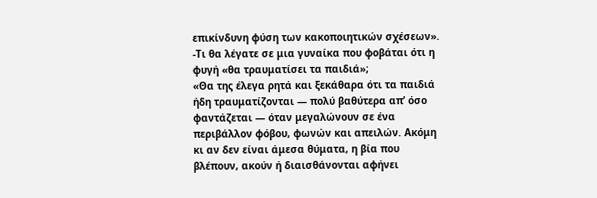επικίνδυνη φύση των κακοποιητικών σχέσεων».
-Τι θα λέγατε σε μια γυναίκα που φοβάται ότι η φυγή «θα τραυματίσει τα παιδιά»;
«Θα της έλεγα ρητά και ξεκάθαρα ότι τα παιδιά ήδη τραυματίζονται — πολύ βαθύτερα απ’ όσο φαντάζεται — όταν μεγαλώνουν σε ένα περιβάλλον φόβου, φωνών και απειλών. Ακόμη κι αν δεν είναι άμεσα θύματα, η βία που βλέπουν, ακούν ή διαισθάνονται αφήνει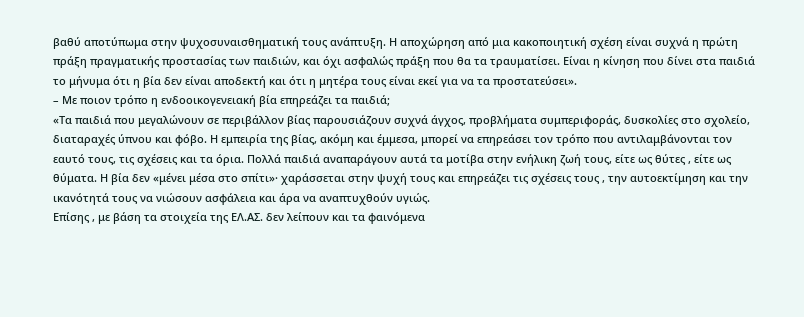βαθύ αποτύπωμα στην ψυχοσυναισθηματική τους ανάπτυξη. Η αποχώρηση από μια κακοποιητική σχέση είναι συχνά η πρώτη πράξη πραγματικής προστασίας των παιδιών, και όχι ασφαλώς πράξη που θα τα τραυματίσει. Είναι η κίνηση που δίνει στα παιδιά το μήνυμα ότι η βία δεν είναι αποδεκτή και ότι η μητέρα τους είναι εκεί για να τα προστατεύσει».
– Με ποιον τρόπο η ενδοοικογενειακή βία επηρεάζει τα παιδιά;
«Τα παιδιά που μεγαλώνουν σε περιβάλλον βίας παρουσιάζουν συχνά άγχος, προβλήματα συμπεριφοράς, δυσκολίες στο σχολείο, διαταραχές ύπνου και φόβο. Η εμπειρία της βίας, ακόμη και έμμεσα, μπορεί να επηρεάσει τον τρόπο που αντιλαμβάνονται τον εαυτό τους, τις σχέσεις και τα όρια. Πολλά παιδιά αναπαράγουν αυτά τα μοτίβα στην ενήλικη ζωή τους, είτε ως θύτες , είτε ως θύματα. Η βία δεν «μένει μέσα στο σπίτι»· χαράσσεται στην ψυχή τους και επηρεάζει τις σχέσεις τους , την αυτοεκτίμηση και την ικανότητά τους να νιώσουν ασφάλεια και άρα να αναπτυχθούν υγιώς.
Επίσης , με βάση τα στοιχεία της ΕΛ.ΑΣ. δεν λείπουν και τα φαινόμενα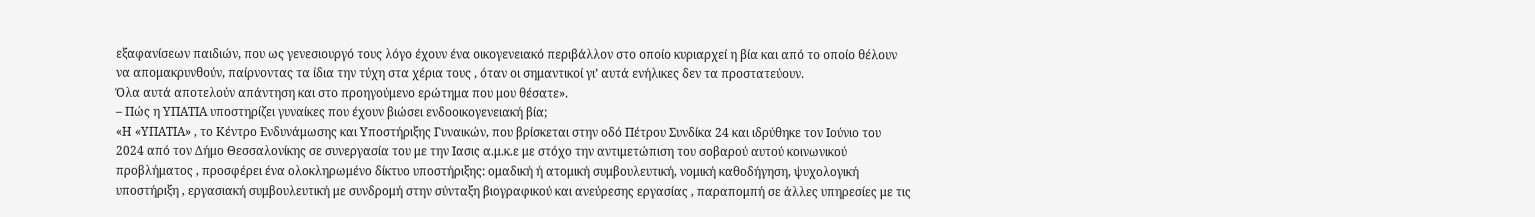εξαφανίσεων παιδιών, που ως γενεσιουργό τους λόγο έχουν ένα οικογενειακό περιβάλλον στο οποίο κυριαρχεί η βία και από το οποίο θέλουν να απομακρυνθούν, παίρνοντας τα ίδια την τύχη στα χέρια τους , όταν οι σημαντικοί γι’ αυτά ενήλικες δεν τα προστατεύουν.
Όλα αυτά αποτελούν απάντηση και στο προηγούμενο ερώτημα που μου θέσατε».
– Πώς η ΥΠΑΤΙΑ υποστηρίζει γυναίκες που έχουν βιώσει ενδοοικογενειακή βία;
«Η «ΥΠΑΤΙΑ» , το Κέντρο Ενδυνάμωσης και Υποστήριξης Γυναικών, που βρίσκεται στην οδό Πέτρου Συνδίκα 24 και ιδρύθηκε τον Ιούνιο του 2024 από τον Δήμο Θεσσαλονίκης σε συνεργασία του με την Ιασις α.μ.κ.ε με στόχο την αντιμετώπιση του σοβαρού αυτού κοινωνικού προβλήματος , προσφέρει ένα ολοκληρωμένο δίκτυο υποστήριξης: ομαδική ή ατομική συμβουλευτική, νομική καθοδήγηση, ψυχολογική υποστήριξη , εργασιακή συμβουλευτική με συνδρομή στην σύνταξη βιογραφικού και ανεύρεσης εργασίας , παραπομπή σε άλλες υπηρεσίες με τις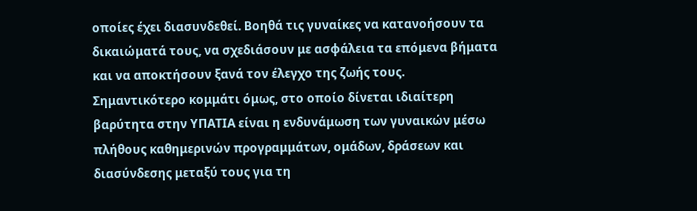οποίες έχει διασυνδεθεί. Βοηθά τις γυναίκες να κατανοήσουν τα δικαιώματά τους, να σχεδιάσουν με ασφάλεια τα επόμενα βήματα και να αποκτήσουν ξανά τον έλεγχο της ζωής τους.
Σημαντικότερο κομμάτι όμως, στο οποίο δίνεται ιδιαίτερη βαρύτητα στην ΥΠΑΤΙΑ είναι η ενδυνάμωση των γυναικών μέσω πλήθους καθημερινών προγραμμάτων, ομάδων, δράσεων και διασύνδεσης μεταξύ τους για τη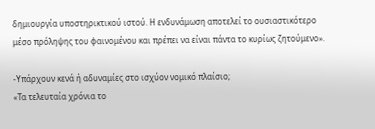δημιουργία υποστηρικτικού ιστού. Η ενδυνάμωση αποτελεί το ουσιαστικότερο μέσο πρόληψης του φαινομένου και πρέπει να είναι πάντα το κυρίως ζητούμενο».

-Υπάρχουν κενά ή αδυναμίες στο ισχύον νομικό πλαίσιο;
«Τα τελευταία χρόνια το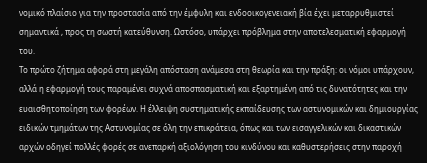νομικό πλαίσιο για την προστασία από την έμφυλη και ενδοοικογενειακή βία έχει μεταρρυθμιστεί σημαντικά , προς τη σωστή κατεύθυνση. Ωστόσο, υπάρχει πρόβλημα στην αποτελεσματική εφαρμογή του.
Το πρώτο ζήτημα αφορά στη μεγάλη απόσταση ανάμεσα στη θεωρία και την πράξη: οι νόμοι υπάρχουν, αλλά η εφαρμογή τους παραμένει συχνά αποσπασματική και εξαρτημένη από τις δυνατότητες και την ευαισθητοποίηση των φορέων. Η έλλειψη συστηματικής εκπαίδευσης των αστυνομικών και δημιουργίας ειδικών τμημάτων της Αστυνομίας σε όλη την επικράτεια, όπως και των εισαγγελικών και δικαστικών αρχών οδηγεί πολλές φορές σε ανεπαρκή αξιολόγηση του κινδύνου και καθυστερήσεις στην παροχή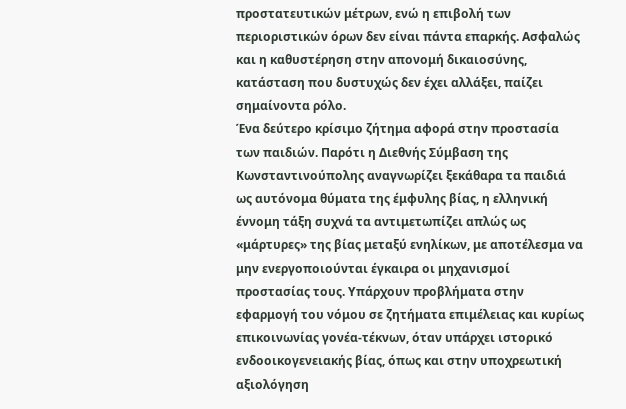προστατευτικών μέτρων, ενώ η επιβολή των περιοριστικών όρων δεν είναι πάντα επαρκής. Ασφαλώς και η καθυστέρηση στην απονομή δικαιοσύνης, κατάσταση που δυστυχώς δεν έχει αλλάξει, παίζει σημαίνοντα ρόλο.
Ένα δεύτερο κρίσιμο ζήτημα αφορά στην προστασία των παιδιών. Παρότι η Διεθνής Σύμβαση της Κωνσταντινούπολης αναγνωρίζει ξεκάθαρα τα παιδιά ως αυτόνομα θύματα της έμφυλης βίας, η ελληνική έννομη τάξη συχνά τα αντιμετωπίζει απλώς ως «μάρτυρες» της βίας μεταξύ ενηλίκων, με αποτέλεσμα να μην ενεργοποιούνται έγκαιρα οι μηχανισμοί προστασίας τους. Υπάρχουν προβλήματα στην εφαρμογή του νόμου σε ζητήματα επιμέλειας και κυρίως επικοινωνίας γονέα-τέκνων, όταν υπάρχει ιστορικό ενδοοικογενειακής βίας, όπως και στην υποχρεωτική αξιολόγηση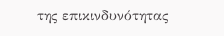της επικινδυνότητας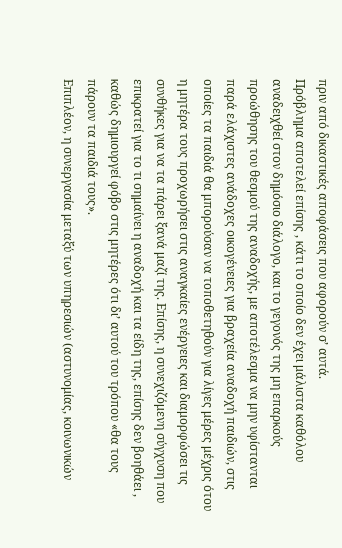πριν από δικαστικές αποφάσεις που αφορούν σ’ αυτά.
Πρόβλημα αποτελεί επίσης , κάτι το οποίο δεν έχει μάλιστα καθόλου αναδειχθεί στον δημόσιο διάλογο, και το γεγονός της μη επαρκούς προώθησης του θεσμού της αναδοχής, με αποτέλεσμα να μην υφίστανται παρά ελάχιστες ανάδοχες οικογένειες για βραχεία αναδοχή παιδιών, στις οποίες τα παιδιά θα μπορούσαν να τοποθετηθούν για λίγες μέρες μέχρις ότου η μητέρα τους προχωρήσει στις αναγκαίες ενέργειες και διαμορφώσει τις συνθήκες για να τα πάρει ξανά μαζί της. Επίσης, η συνεχιζόμενη σύγχυση που επικρατεί για το τι σημαίνει η αναδοχή και τα είδη της, επίσης δεν βοηθάει , καθώς δημιουργεί φόβο στις μητέρες ότι δι’ αυτού του τρόπου «θα τους πάρουν τα παιδιά τους».
Επιπλέον, η συνεργασία μεταξύ των υπηρεσιών (αστυνομίας, κοινωνικών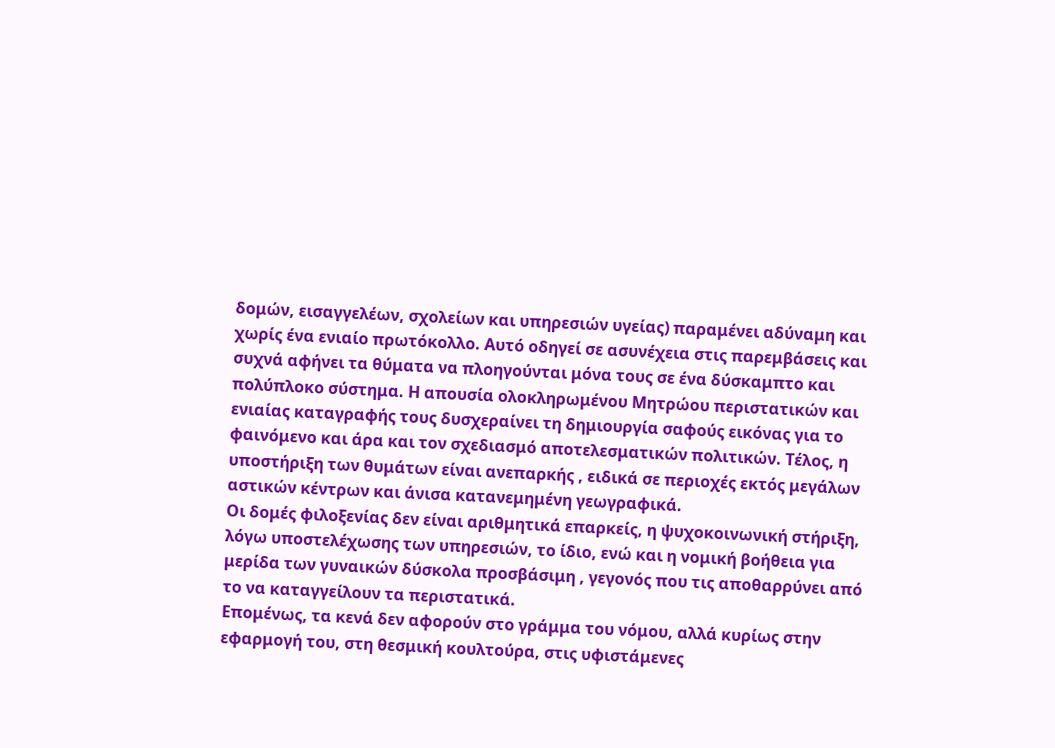δομών, εισαγγελέων, σχολείων και υπηρεσιών υγείας) παραμένει αδύναμη και χωρίς ένα ενιαίο πρωτόκολλο. Αυτό οδηγεί σε ασυνέχεια στις παρεμβάσεις και συχνά αφήνει τα θύματα να πλοηγούνται μόνα τους σε ένα δύσκαμπτο και πολύπλοκο σύστημα. Η απουσία ολοκληρωμένου Μητρώου περιστατικών και ενιαίας καταγραφής τους δυσχεραίνει τη δημιουργία σαφούς εικόνας για το φαινόμενο και άρα και τον σχεδιασμό αποτελεσματικών πολιτικών. Τέλος, η υποστήριξη των θυμάτων είναι ανεπαρκής , ειδικά σε περιοχές εκτός μεγάλων αστικών κέντρων και άνισα κατανεμημένη γεωγραφικά.
Οι δομές φιλοξενίας δεν είναι αριθμητικά επαρκείς, η ψυχοκοινωνική στήριξη, λόγω υποστελέχωσης των υπηρεσιών, το ίδιο, ενώ και η νομική βοήθεια για μερίδα των γυναικών δύσκολα προσβάσιμη , γεγονός που τις αποθαρρύνει από το να καταγγείλουν τα περιστατικά.
Επομένως, τα κενά δεν αφορούν στο γράμμα του νόμου, αλλά κυρίως στην εφαρμογή του, στη θεσμική κουλτούρα, στις υφιστάμενες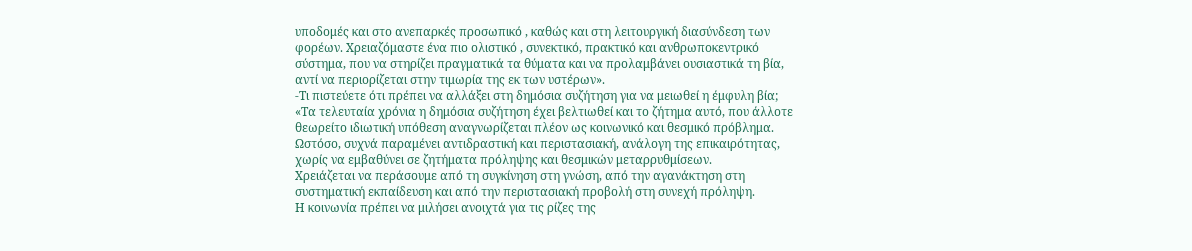υποδομές και στο ανεπαρκές προσωπικό , καθώς και στη λειτουργική διασύνδεση των φορέων. Χρειαζόμαστε ένα πιο ολιστικό , συνεκτικό, πρακτικό και ανθρωποκεντρικό σύστημα, που να στηρίζει πραγματικά τα θύματα και να προλαμβάνει ουσιαστικά τη βία, αντί να περιορίζεται στην τιμωρία της εκ των υστέρων».
-Τι πιστεύετε ότι πρέπει να αλλάξει στη δημόσια συζήτηση για να μειωθεί η έμφυλη βία;
«Τα τελευταία χρόνια η δημόσια συζήτηση έχει βελτιωθεί και το ζήτημα αυτό, που άλλοτε θεωρείτο ιδιωτική υπόθεση αναγνωρίζεται πλέον ως κοινωνικό και θεσμικό πρόβλημα. Ωστόσο, συχνά παραμένει αντιδραστική και περιστασιακή, ανάλογη της επικαιρότητας, χωρίς να εμβαθύνει σε ζητήματα πρόληψης και θεσμικών μεταρρυθμίσεων.
Χρειάζεται να περάσουμε από τη συγκίνηση στη γνώση, από την αγανάκτηση στη συστηματική εκπαίδευση και από την περιστασιακή προβολή στη συνεχή πρόληψη.
Η κοινωνία πρέπει να μιλήσει ανοιχτά για τις ρίζες της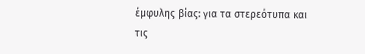έμφυλης βίας: για τα στερεότυπα και τις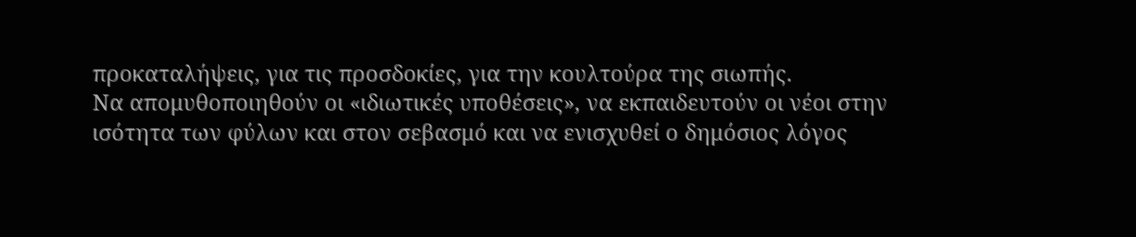προκαταλήψεις, για τις προσδοκίες, για την κουλτούρα της σιωπής.
Να απομυθοποιηθούν οι «ιδιωτικές υποθέσεις», να εκπαιδευτούν οι νέοι στην ισότητα των φύλων και στον σεβασμό και να ενισχυθεί ο δημόσιος λόγος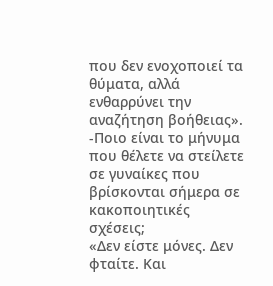που δεν ενοχοποιεί τα θύματα, αλλά ενθαρρύνει την αναζήτηση βοήθειας».
-Ποιο είναι το μήνυμα που θέλετε να στείλετε σε γυναίκες που βρίσκονται σήμερα σε κακοποιητικές σχέσεις;
«Δεν είστε μόνες. Δεν φταίτε. Και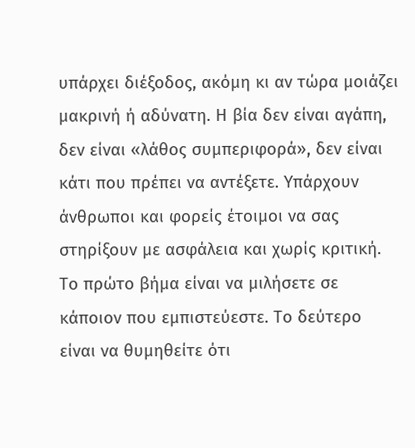υπάρχει διέξοδος, ακόμη κι αν τώρα μοιάζει μακρινή ή αδύνατη. Η βία δεν είναι αγάπη, δεν είναι «λάθος συμπεριφορά», δεν είναι κάτι που πρέπει να αντέξετε. Υπάρχουν άνθρωποι και φορείς έτοιμοι να σας στηρίξουν με ασφάλεια και χωρίς κριτική. Το πρώτο βήμα είναι να μιλήσετε σε κάποιον που εμπιστεύεστε. Το δεύτερο είναι να θυμηθείτε ότι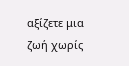αξίζετε μια ζωή χωρίς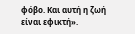φόβο. Και αυτή η ζωή είναι εφικτή».